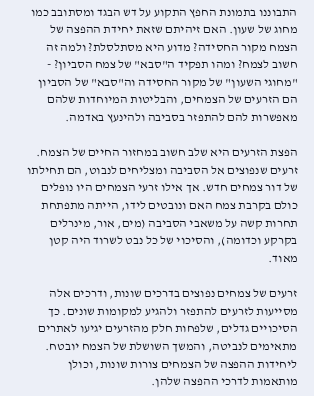התבוננו בתמונת החפץ התקוע על דש הבגד ומסתובב כמו מחוג של שעון. האם זיהיתם שזאת יחידת ההפצה של הצמח מקור החסידה? מדוע היא מסתלסלת? ולמה זה חשוב לצמח? ומהו תפקיד ה"סבא" של צמח הסביון? - "מחוגי השעון" של מקור החסידה וה"סבא" של הסביון הם הזרעים של הצמחים, והבליטות המיוחדות שלהם מאפשרות להם להתפזר בסביבה ולהינעץ באדמה.

הפצת הזרעים היא שלב חשוב במחזור החיים של הצמח. זרעים שנפוצים אל הסביבה ומצליחים לנבוט, הם תחילתו של דור צמחים חדש. אך אילו זרעי הצמחים היו נופלים כולם בקרבת צמח האם ונובטים לידו, הייתה מתפתחת תחרות קשה על משאבי הסביבה (מים, אור, מינרלים בקרקע וכדומה), והסיכוי של כל נבט לשרוד היה קטן מאוד.

זרעים של צמחים נפוצים בדרכים שונות, ודרכים אלה מסייעות לזרעים להתפזר ולהגיע למקומות שונים. כך הסיכויים גדלים, שלפחות חלק מהזרעים יגיעו לאתרים מתאימים לנביטה, והמשך השושלת של הצמח יובטח. ליחידות ההפצה של הצמחים צורות שונות, וכולן מותאמות לדרכי ההפצה שלהן.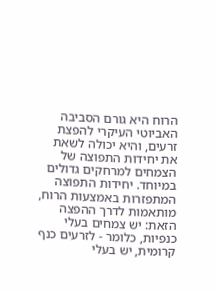הרוח היא גורם הסביבה האביוטי העיקרי להפצת זרעים, והיא יכולה לשאת את יחידות התפוצה של הצמחים למרחקים גדולים במיוחד. יחידות התפוצה המתפזרות באמצעות הרוח, מותאמות לדרך ההפצה הזאת: יש צמחים בעלי כנפיות, כלומר - לזרעים כנף קרומית, יש בעלי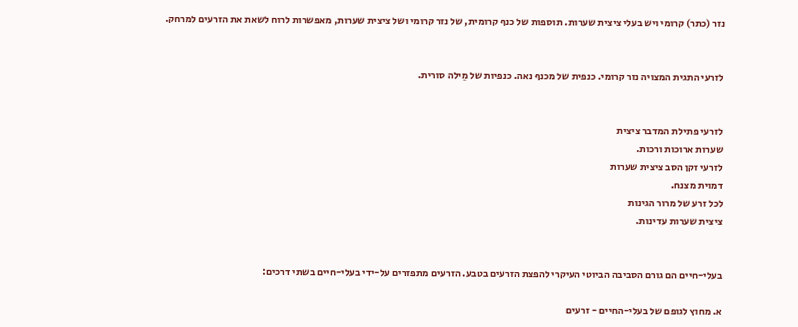נזר (כתר) קרומי ויש בעלי ציצית שערות. תוספות של כנף קרומית, של נזר קרומי ושל ציצית שערות, מאפשרות לרוח לשאת את הזרעים למרחק.


לזרעי התגית המצויה נזר קרומי. כנפית של מכנף נאה. כנפיות של מֵילה סורית.


לזרעי פתילת המדבר ציצית
שערות ארוכות ורכות.
לזרעי זקן הסב ציצית שערות
דמוית מצנח.
לכל זרע של מרור הגינות
ציצית שערות עדינות.


בעלי-חיים הם גורם הסביבה הביוטי העיקרי להפצת הזרעים בטבע. הזרעים מתפזרים על-ידי בעלי-חיים בשתי דרכים:

א. מחוץ לגופם של בעלי-החיים - זרעים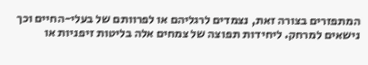המתפזרים בצורה זאת, נצמדים לרגליהם או לפרוותם של בעלי-החיים וכך נישאים למרחק. ליחידות תפוצה של צמחים אלה בליטות זיפניות או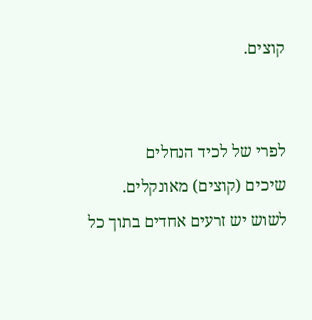קוצים.


לפרי של לכיד הנחלים
שיכים (קוצים) מאונקלים.
לשוש יש זרעים אחדים בתוך כל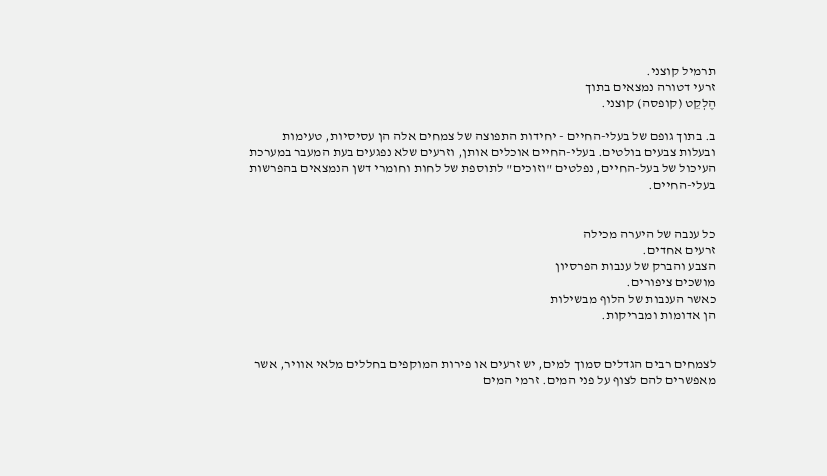תרמיל קוצני.
זרעי דטורה נמצאים בתוך
הֶלְקֵט (קופסה) קוצני.

ב. בתוך גופם של בעלי-החיים - יחידות התפוצה של צמחים אלה הן עסיסיות, טעימות ובעלות צבעים בולטים. בעלי-החיים אוכלים אותן, וזרעים שלא נפגעים בעת המעבר במערכת העיכול של בעל-החיים, נפלטים "וזוכים" לתוספת של לחות וחומרי דשן הנמצאים בהפרשות בעלי-החיים.


כל ענבה של היערה מכילה
זרעים אחדים.
הצבע והברק של ענבות הפרסיון
מושכים ציפורים.
כאשר הענבות של הלוף מבשילות
הן אדומות ומבריקות.


לצמחים רבים הגדלים סמוך למים, יש זרעים או פירות המוקפים בחללים מלאי אוויר, אשר מאפשרים להם לצוף על פני המים. זרמי המים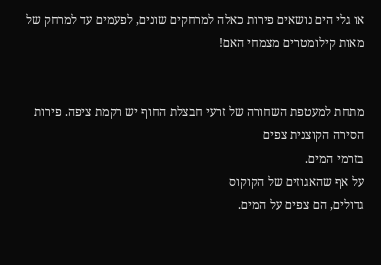או גלי הים נושאים פירות כאלה למרחקים שונים, לפעמים עד למרחק של מאות קילומטרים מצמחי האם!


מתחת למעטפת השחורה של זרעי חבצלת החוף יש רקמת ציפה. פירות הסירה הקוצנית צפים
בזרמי המים.
על אף שהאגוזים של הקוקוס
גדולים, הם צפים על המים.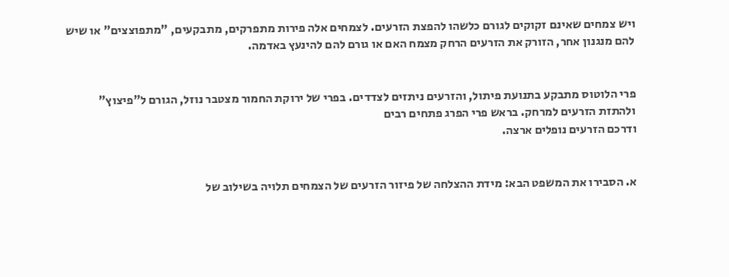ויש צמחים שאינם זקוקים לגורם כלשהו להפצת הזרעים. לצמחים אלה פירות מתפרקים, מתבקעים, "מתפוצצים" או שיש להם מנגנון אחר, הזורק את הזרעים הרחק מצמח האם או גורם להם להינעץ באדמה.


פרי הלוטוס מתבקע בתנועת פיתול, והזרעים ניתזים לצדדים. בפרי של ירוקת החמור מצטבר נוזל, הגורם ל"פיצוץ" ולהתזת הזרעים למרחק. בראש פרי הפרג פתחים רבים
ודרכם הזרעים נופלים ארצה.


א. הסבירו את המשפט הבא: מידת ההצלחה של פיזור הזרעים של הצמחים תלויה בשילוב של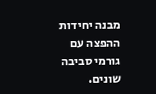מבנה יחידות ההפצה עם גורמי סביבה שונים.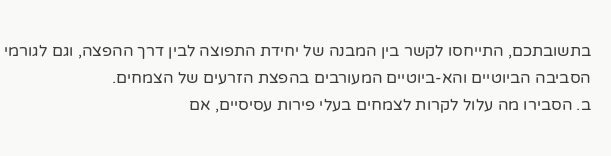בתשובתכם, התייחסו לקשר בין המבנה של יחידת התפוצה לבין דרך ההפצה, וגם לגורמי הסביבה הביוטיים והא-ביוטיים המעורבים בהפצת הזרעים של הצמחים.
ב. הסבירו מה עלול לקרות לצמחים בעלי פירות עסיסיים, אם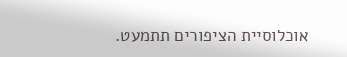אוכלוסיית הציפורים תתמעט.